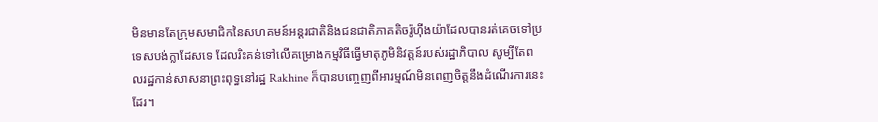មិនមានតែក្រុមសមាជិកនៃសហគមន៍អន្តរជាតិនិងជនជាតិភាគតិចរ៉ូហ៊ីងយ៉ាដែលបានរត់គេចទៅប្រទេសបង់ក្លាដែសទេ ដែលរិះគន់ទៅលើគម្រោងកម្មវិធីធ្វើមាតុភូមិនិវត្តន៍របស់រដ្ឋាភិបាល សូម្បីតែពលរដ្ឋកាន់សាសនាព្រះពុទ្ធនៅរដ្ឋ Rakhine ក៏បានបញ្ចេញពីអារម្មណ៍មិនពេញចិត្តនឹងដំណើរការនេះដែរ។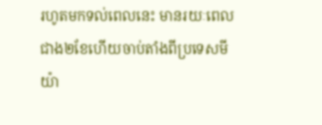រហូតមកទល់ពេលនេះ មានរយៈពេលជាង២ខែហើយចាប់តាំងពីប្រទេសមីយ៉ា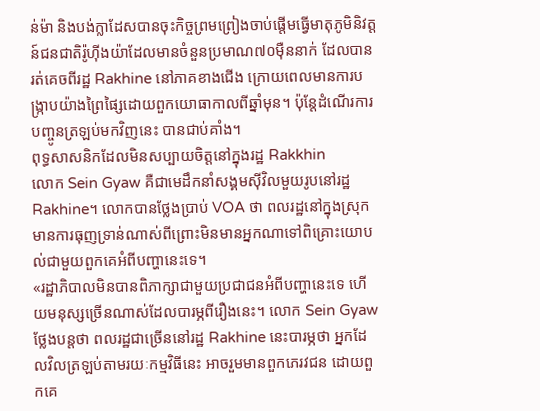ន់ម៉ា និងបង់ក្លាដែសបានចុះកិច្ចព្រមព្រៀងចាប់ផ្តើមធ្វើមាតុភូមិនិវត្តន៍ជនជាតិរ៉ូហ៊ីងយ៉ាដែលមានចំនួនប្រមាណ៧០ម៉ឺននាក់ ដែលបានរត់គេចពីរដ្ឋ Rakhine នៅភាគខាងជើង ក្រោយពេលមានការបង្ក្រាបយ៉ាងព្រៃផ្សៃដោយពួកយោធាកាលពីឆ្នាំមុន។ ប៉ុន្តែដំណើរការបញ្ចូនត្រឡប់មកវិញនេះ បានជាប់គាំង។
ពុទ្ធសាសនិកដែលមិនសប្បាយចិត្តនៅក្នុងរដ្ឋ Rakkhin
លោក Sein Gyaw គឺជាមេដឹកនាំសង្គមស៊ីវិលមួយរូបនៅរដ្ឋ Rakhine។ លោកបានថ្លែងប្រាប់ VOA ថា ពលរដ្ឋនៅក្នុងស្រុកមានការធុញទ្រាន់ណាស់ពីព្រោះមិនមានអ្នកណាទៅពិគ្រោះយោបល់ជាមួយពួកគេអំពីបញ្ហានេះទេ។
«រដ្ឋាភិបាលមិនបានពិភាក្សាជាមួយប្រជាជនអំពីបញ្ហានេះទេ ហើយមនុស្សច្រើនណាស់ដែលបារម្ភពីរឿងនេះ។ លោក Sein Gyaw ថ្លែងបន្តថា ពលរដ្ឋជាច្រើននៅរដ្ឋ Rakhine នេះបារម្ភថា អ្នកដែលវិលត្រឡប់តាមរយៈកម្មវិធីនេះ អាចរួមមានពួកភេរវជន ដោយពួកគេ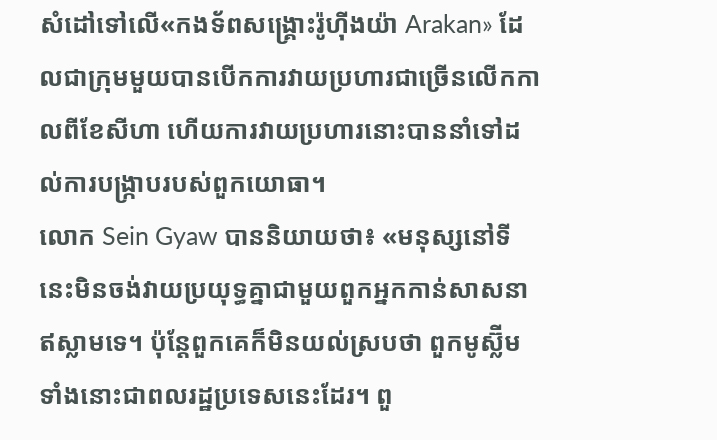សំដៅទៅលើ«កងទ័ពសង្គ្រោះរ៉ូហ៊ីងយ៉ា Arakan» ដែលជាក្រុមមួយបានបើកការវាយប្រហារជាច្រើនលើកកាលពីខែសីហា ហើយការវាយប្រហារនោះបាននាំទៅដល់ការបង្ក្រាបរបស់ពួកយោធា។
លោក Sein Gyaw បាននិយាយថា៖ «មនុស្សនៅទីនេះមិនចង់វាយប្រយុទ្ធគ្នាជាមួយពួកអ្នកកាន់សាសនាឥស្លាមទេ។ ប៉ុន្តែពួកគេក៏មិនយល់ស្របថា ពួកមូស្ល៊ីមទាំងនោះជាពលរដ្ឋប្រទេសនេះដែរ។ ពួ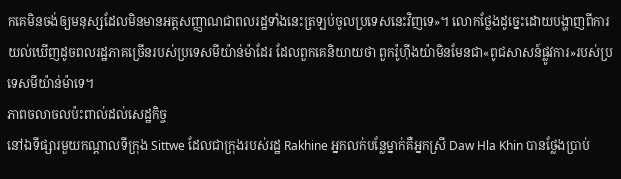កគេមិនចង់ឲ្យមនុស្សដែលមិនមានអត្តសញ្ញាណជាពលរដ្ឋទាំងនេះត្រឡប់ចូលប្រទេសនេះវិញទេ»។ លោកថ្លែងដូច្នេះដោយបង្ហាញពីការយល់ឃើញដូចពលរដ្ឋភាគច្រើនរបស់ប្រទេសមីយ៉ាន់ម៉ាដែរ ដែលពួកគេនិយាយថា ពួករ៉ូហ៊ីងយ៉ាមិនមែនជា«ពូជសាសន៍ផ្លូវការ»របស់ប្រទេសមីយ៉ាន់ម៉ាទេ។
ភាពចលាចលប៉ះពាល់ដល់សេដ្ឋកិច្ច
នៅឯទីផ្សារមួយកណ្ដាលទីក្រុង Sittwe ដែលជាក្រុងរបស់រដ្ឋ Rakhine អ្នកលក់បន្លែម្នាក់គឺអ្នកស្រី Daw Hla Khin បានថ្លែងប្រាប់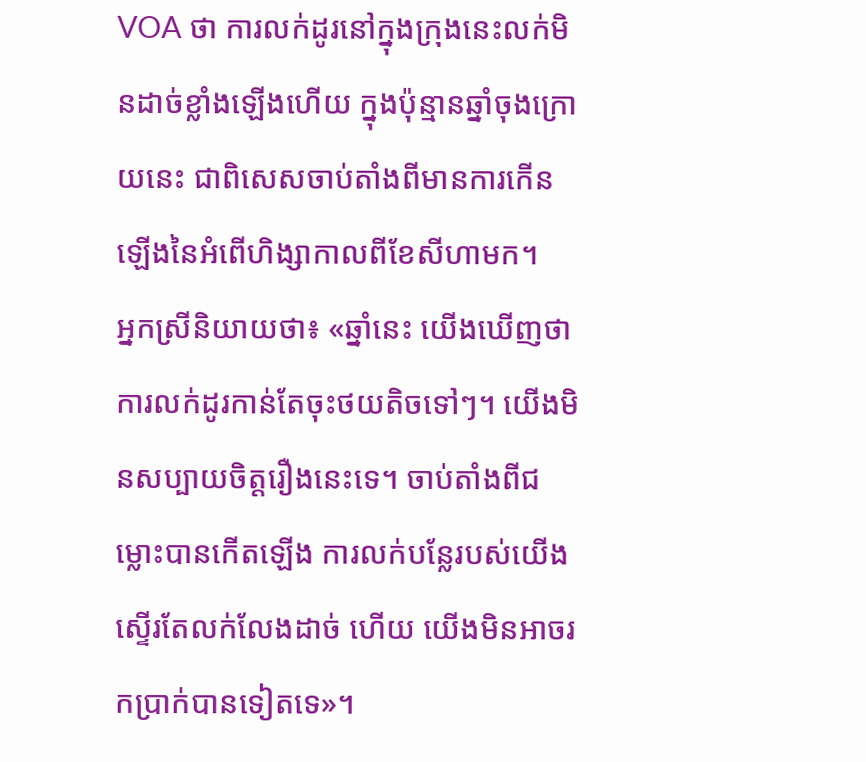VOA ថា ការលក់ដូរនៅក្នុងក្រុងនេះលក់មិនដាច់ខ្លាំងឡើងហើយ ក្នុងប៉ុន្មានឆ្នាំចុងក្រោយនេះ ជាពិសេសចាប់តាំងពីមានការកើនឡើងនៃអំពើហិង្សាកាលពីខែសីហាមក។
អ្នកស្រីនិយាយថា៖ «ឆ្នាំនេះ យើងឃើញថាការលក់ដូរកាន់តែចុះថយតិចទៅៗ។ យើងមិនសប្បាយចិត្តរឿងនេះទេ។ ចាប់តាំងពីជម្លោះបានកើតឡើង ការលក់បន្លែរបស់យើងស្ទើរតែលក់លែងដាច់ ហើយ យើងមិនអាចរកប្រាក់បានទៀតទេ»។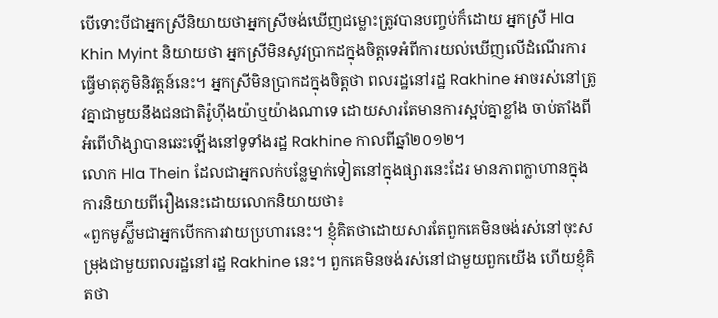បើទោះបីជាអ្នកស្រីនិយាយថាអ្នកស្រីចង់ឃើញជម្លោះត្រូវបានបញ្ចប់ក៏ដោយ អ្នកស្រី Hla Khin Myint និយាយថា អ្នកស្រីមិនសូវប្រាកដក្នុងចិត្តទេអំពីការយល់ឃើញលើដំណើរការធ្វើមាតុភូមិនិវត្តន៍នេះ។ អ្នកស្រីមិនប្រាកដក្នុងចិត្តថា ពលរដ្ឋនៅរដ្ឋ Rakhine អាចរស់នៅត្រូវគ្នាជាមួយនឹងជនជាតិរ៉ូហ៊ីងយ៉ាឬយ៉ាងណាទេ ដោយសារតែមានការស្អប់គ្នាខ្លាំង ចាប់តាំងពីអំពើហិង្សាបានឆេះឡើងនៅទូទាំងរដ្ឋ Rakhine កាលពីឆ្នាំ២០១២។
លោក Hla Thein ដែលជាអ្នកលក់បន្លែម្នាក់ទៀតនៅក្នុងផ្សារនេះដែរ មានភាពក្លាហានក្នុងការនិយាយពីរឿងនេះដោយលោកនិយាយថា៖
«ពួកមូស្ល៊ីមជាអ្នកបើកការវាយប្រហារនេះ។ ខ្ញុំគិតថាដោយសារតែពួកគេមិនចង់រស់នៅចុះសម្រុងជាមួយពលរដ្ឋនៅរដ្ឋ Rakhine នេះ។ ពួកគេមិនចង់រស់នៅជាមួយពួកយើង ហើយខ្ញុំគិតថា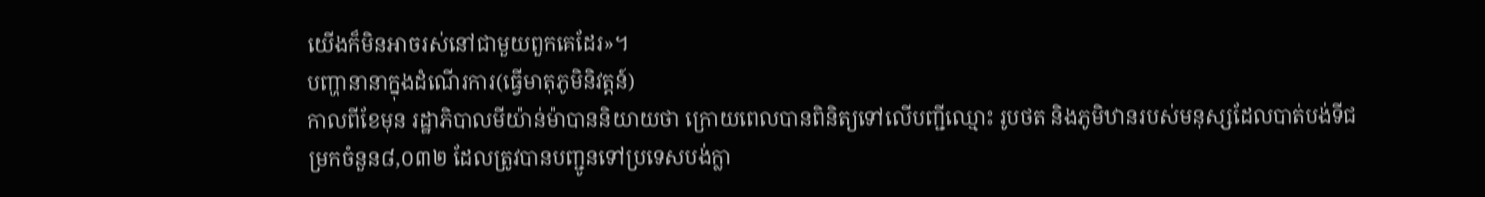យើងក៏មិនអាចរស់នៅជាមួយពួកគេដែរ»។
បញ្ហានានាក្នុងដំណើរការ(ធ្វើមាតុភូមិនិវត្តន៍)
កាលពីខែមុន រដ្ឋាភិបាលមីយ៉ាន់ម៉ាបាននិយាយថា ក្រោយពេលបានពិនិត្យទៅលើបញ្ជីឈ្មោះ រូបថត និងភូមិឋានរបស់មនុស្សដែលបាត់បង់ទីជម្រកចំនួន៨,០៣២ ដែលត្រូវបានបញ្ជូនទៅប្រទេសបង់ក្លា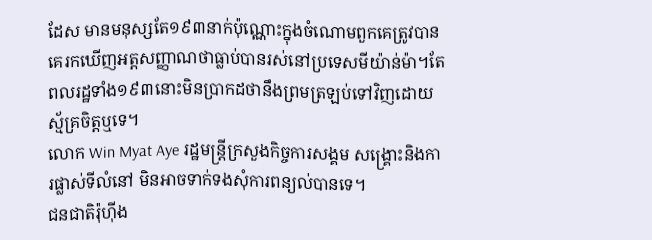ដែស មានមនុស្សតែ១៩៣នាក់ប៉ុណ្ណោះក្នុងចំណោមពួកគេត្រូវបានគេរកឃើញអត្តសញ្ញាណថាធ្លាប់បានរស់នៅប្រទេសមីយ៉ាន់ម៉ា។តែពលរដ្ឋទាំង១៩៣នោះមិនប្រាកដថានឹងព្រមត្រឡប់ទៅវិញដោយស្ម័គ្រចិត្តឬទេ។
លោក Win Myat Aye រដ្ឋមន្ត្រីក្រសួងកិច្ចការសង្គម សង្គ្រោះនិងការផ្លាស់ទីលំនៅ មិនអាចទាក់ទងសុំការពន្យល់បានទេ។
ជនជាតិរ៉ុហ៊ីង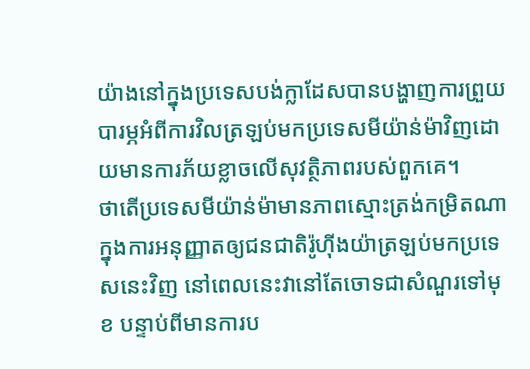យ៉ាងនៅក្នុងប្រទេសបង់ក្លាដែសបានបង្ហាញការព្រួយបារម្ភអំពីការវិលត្រឡប់មកប្រទេសមីយ៉ាន់ម៉ាវិញដោយមានការភ័យខ្លាចលើសុវត្ថិភាពរបស់ពួកគេ។
ថាតើប្រទេសមីយ៉ាន់ម៉ាមានភាពស្មោះត្រង់កម្រិតណាក្នុងការអនុញ្ញាតឲ្យជនជាតិរ៉ូហ៊ីងយ៉ាត្រឡប់មកប្រទេសនេះវិញ នៅពេលនេះវានៅតែចោទជាសំណួរទៅមុខ បន្ទាប់ពីមានការប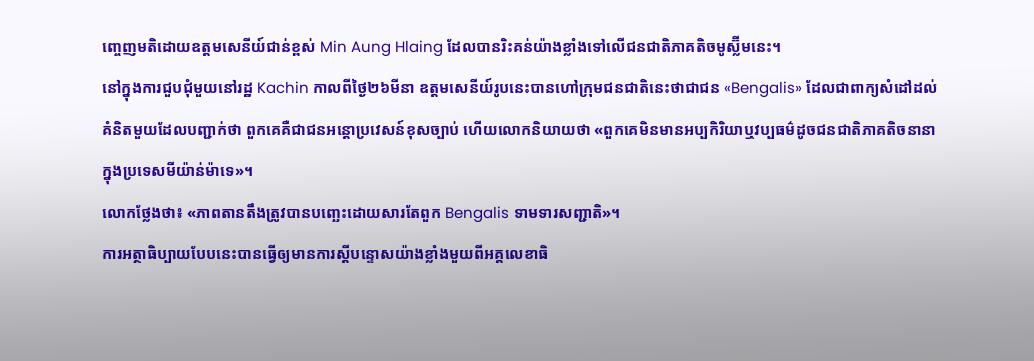ញ្ចេញមតិដោយឧត្តមសេនីយ៍ជាន់ខ្ពស់ Min Aung Hlaing ដែលបានរិះគន់យ៉ាងខ្លាំងទៅលើជនជាតិភាគតិចមូស្ល៊ីមនេះ។
នៅក្នុងការជួបជុំមួយនៅរដ្ឋ Kachin កាលពីថ្ងៃ២៦មីនា ឧត្តមសេនីយ៍រូបនេះបានហៅក្រុមជនជាតិនេះថាជាជន «Bengalis» ដែលជាពាក្យសំដៅដល់គំនិតមួយដែលបញ្ជាក់ថា ពួកគេគឺជាជនអន្តោប្រវេសន៍ខុសច្បាប់ ហើយលោកនិយាយថា «ពួកគេមិនមានអប្បកិរិយាឬវប្បធម៌ដូចជនជាតិភាគតិចនានាក្នុងប្រទេសមីយ៉ាន់ម៉ាទេ»។
លោកថ្លែងថា៖ «ភាពតានតឹងត្រូវបានបញ្ឆេះដោយសារតែពួក Bengalis ទាមទារសញ្ជាតិ»។
ការអត្ថាធិប្បាយបែបនេះបានធ្វើឲ្យមានការស្តីបន្ទោសយ៉ាងខ្លាំងមួយពីអគ្គលេខាធិ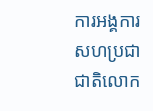ការអង្គការសហប្រជាជាតិលោក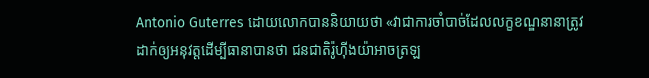Antonio Guterres ដោយលោកបាននិយាយថា «វាជាការចាំបាច់ដែលលក្ខខណ្ឌនានាត្រូវដាក់ឲ្យអនុវត្តដើម្បីធានាបានថា ជនជាតិរ៉ូហ៊ីងយ៉ាអាចត្រឡ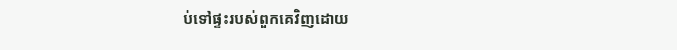ប់ទៅផ្ទះរបស់ពួកគេវិញដោយ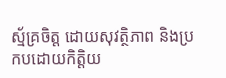ស្ម័គ្រចិត្ត ដោយសុវត្ថិភាព និងប្រកបដោយកិត្តិយ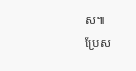ស៕
ប្រែស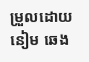ម្រួលដោយ នៀម ឆេង